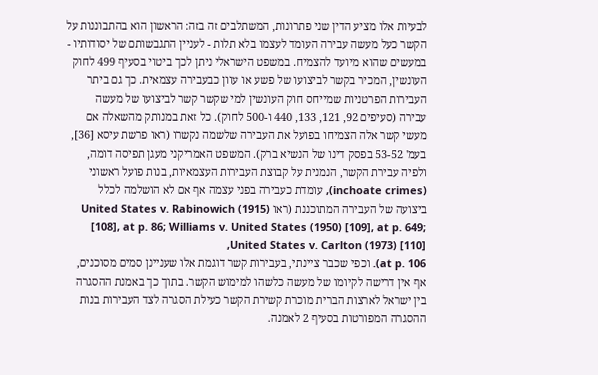לבעיות אלו מציע הדין שני פתרונות, המשתלבים זה בזה: הראשון הוא בהתבוננות על הקשר כעל מעשה עבירה העומד לעצמו בלא תלות - לעניין התגבשותם של יסודותיו - במעשים שהוא מיועד להצמיח. במשפט הישראלי ניתן לכך ביטוי בסעיף 499 לחוק העונשין, המכיר בקשר לביצועו של פשע או עוון כבעבירה עצמאית. כך גם ביתר העבירות הפרטניות שמייחס חוק העונשין למי שקשר קשר לביצועו של מעשה עבירה (סעיפים 92, 121, 133, 440 ו-500 לחוק). כל זאת במנותק מהשאלה אם מעשי קשר אלה הצמיחו בפועל את העבירה שלשמה נקשרו (ראו פרשת עיסא [36],
בעמ' 53-52 בפסק דינו של הנשיא ברק). המשפט האמריקני מעגן תפיסה דומה, ולפיה עבירת הקשר, הנמנית על קבוצת העבירות העצמאיות, בנות פועל ראשוני (inchoate crimes), עומדת כעבירה בפני עצמה אף אם לא הושלמה לכלל ביצועה של העבירה המתוכננת (ראו United States v. Rabinowich (1915) [108], at p. 86; Williams v. United States (1950) [109], at p. 649; United States v. Carlton (1973) [110],
at p. 106). וכפי שכבר ציינתי, בעבירות קשר דוגמת אלו שעניינן סמים מסוכנים, אף אין דרישה לקיומו של מעשה כלשהו למימוש הקשר. בתוך כך באמנת ההסגרה בין ישראל לארצות הברית מוכרת קשירת הקשר כעילת הסגרה לצד העבירות בנות ההסגרה המפורטות בסעיף 2 לאמנה.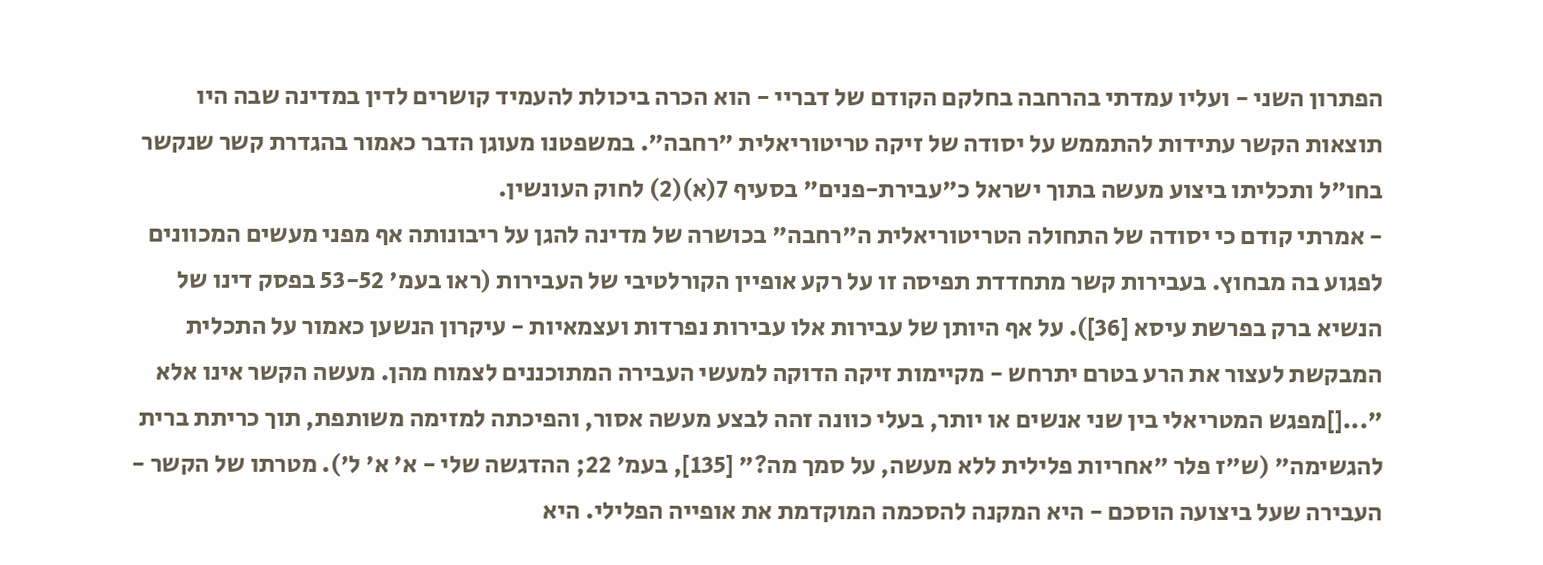הפתרון השני - ועליו עמדתי בהרחבה בחלקם הקודם של דבריי - הוא הכרה ביכולת להעמיד קושרים לדין במדינה שבה היו תוצאות הקשר עתידות להתממש על יסודה של זיקה טריטוריאלית "רחבה". במשפטנו מעוגן הדבר כאמור בהגדרת קשר שנקשר בחו"ל ותכליתו ביצוע מעשה בתוך ישראל כ"עבירת-פנים" בסעיף 7(א)(2) לחוק העונשין.
- אמרתי קודם כי יסודה של התחולה הטריטוריאלית ה"רחבה" בכושרה של מדינה להגן על ריבונותה אף מפני מעשים המכוונים לפגוע בה מבחוץ. בעבירות קשר מתחדדת תפיסה זו על רקע אופיין הקורלטיבי של העבירות (ראו בעמ' 53-52 בפסק דינו של הנשיא ברק בפרשת עיסא [36]). על אף היותן של עבירות אלו עבירות נפרדות ועצמאיות - עיקרון הנשען כאמור על התכלית המבקשת לעצור את הרע בטרם יתרחש - מקיימות זיקה הדוקה למעשי העבירה המתוכננים לצמוח מהן. מעשה הקשר אינו אלא "...[]מפגש המטריאלי בין שני אנשים או יותר, בעלי כוונה זהה לבצע מעשה אסור, והפיכתה למזימה משותפת, תוך כריתת ברית להגשימה" (ש"ז פלר "אחריות פלילית ללא מעשה, על סמך מה?" [135], בעמ' 22; ההדגשה שלי - א' א' ל'). מטרתו של הקשר - העבירה שעל ביצועה הוסכם - היא המקנה להסכמה המוקדמת את אופייה הפלילי. היא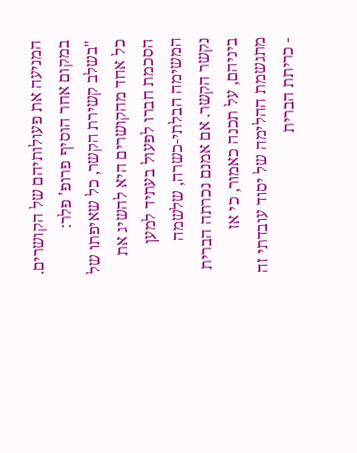המניעה את פעולותיהם של הקושרים. במקום אחר הוסיף פרופ' פלר:
"בשלב קשירת הקשר, כל שאיפתו של כל אחד מהקושרים היא להשיג את הסכמת חברו לפעול בעתיד למען המשימה הבלתי-כשרה, שלשמה נקשר הקשר. אם אמנם נכרתה הברית ביניהם, על תכנה כאמור, כי אז מתגשמת ההלימה של יסוד עובדתי זה - כריתת הברית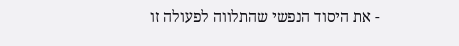- את היסוד הנפשי שהתלווה לפעולה זו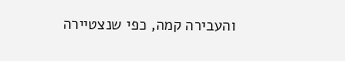והעבירה קמה, כפי שנצטיירה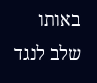באותו שלב לנגד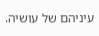עיניהם של עושיה.